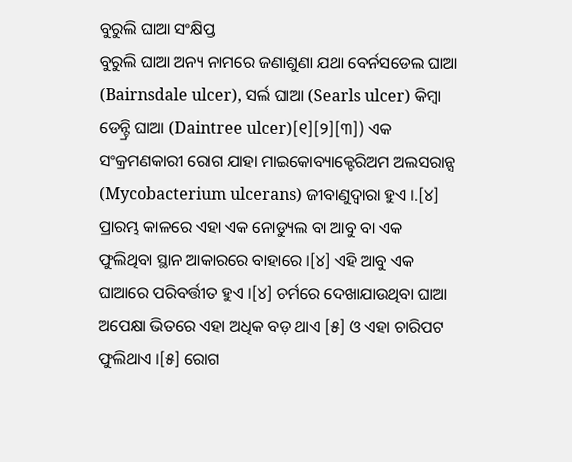ବୁରୁଲି ଘାଆ ସଂକ୍ଷିପ୍ତ
ବୁରୁଲି ଘାଆ ଅନ୍ୟ ନାମରେ ଜଣାଶୁଣା ଯଥା ବେର୍ନସଡେଲ ଘାଆ (Bairnsdale ulcer), ସର୍ଲ ଘାଆ (Searls ulcer) କିମ୍ବା ଡେନ୍ଟ୍ରି ଘାଆ (Daintree ulcer)[୧][୨][୩]) ଏକ ସଂକ୍ରମଣକାରୀ ରୋଗ ଯାହା ମାଇକୋବ୍ୟାକ୍ଟେରିଅମ ଅଲସରାନ୍ସ (Mycobacterium ulcerans) ଜୀବାଣୁଦ୍ୱାରା ହୁଏ ।.[୪] ପ୍ରାରମ୍ଭ କାଳରେ ଏହା ଏକ ନୋଡ୍ୟୁଲ ବା ଆବୁ ବା ଏକ ଫୁଲିଥିବା ସ୍ଥାନ ଆକାରରେ ବାହାରେ ।[୪] ଏହି ଆବୁ ଏକ ଘାଆରେ ପରିବର୍ତ୍ତୀତ ହୁଏ ।[୪] ଚର୍ମରେ ଦେଖାଯାଉଥିବା ଘାଆ ଅପେକ୍ଷା ଭିତରେ ଏହା ଅଧିକ ବଡ଼ ଥାଏ [୫] ଓ ଏହା ଚାରିପଟ ଫୁଲିଥାଏ ।[୫] ରୋଗ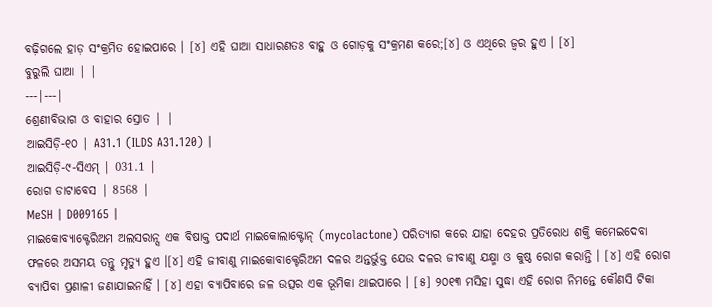ବଢ଼ିଗଲେ ହାଡ଼ ସଂକ୍ରମିତ ହୋଇପାରେ । [୪] ଏହି ଘାଆ ସାଧାରଣତଃ ବାହୁ ଓ ଗୋଡ଼କୁ ସଂକ୍ରମଣ କରେ;[୪] ଓ ଏଥିରେ ଜ୍ୱର ହୁଏ । [୪]
ବୁରୁଲି ଘାଆ | |
---|---|
ଶ୍ରେଣୀବିଭାଗ ଓ ବାହାର ସ୍ରୋତ | |
ଆଇସିଡ଼ି-୧୦ | A31.1 (ILDS A31.120) |
ଆଇସିଡ଼ି-୯-ସିଏମ୍ | 031.1 |
ରୋଗ ଡାଟାବେସ | 8568 |
MeSH | D009165 |
ମାଇକୋବ୍ୟାକ୍ଟେରିଅମ ଅଲସରାନ୍ସ ଏକ ବିଷାକ୍ତ ପଦାର୍ଥ ମାଇକୋଲାକ୍ଟୋନ୍ (mycolactone) ପରିତ୍ୟାଗ କରେ ଯାହା ଦେହର ପ୍ରତିରୋଧ ଶକ୍ତି କମେଇଦେବା ଫଳରେ ଅସମୟ ତନ୍ତୁ ମୃତ୍ୟୁ ହୁଏ ।[୪] ଏହି ଜୀବାଣୁ ମାଇକୋବାକ୍ଟେରିଅମ ଦଳର ଅନ୍ତର୍ଭୁକ୍ତ ଯେଉ ଦଳର ଜୀବାଣୁ ଯକ୍ଷ୍ମା ଓ କୁଷ୍ଠ ରୋଗ କରାନ୍ତି । [୪] ଏହି ରୋଗ ବ୍ୟାପିବା ପ୍ରଣାଳୀ ଜଣାଯାଇନାହିଁ । [୪] ଏହା ବ୍ୟାପିବାରେ ଜଳ ଉତ୍ସର ଏକ ଭୂମିକା ଥାଇପାରେ । [୫] ୨୦୧୩ ମସିହା ସୁଦ୍ଧା ଏହି ରୋଗ ନିମନ୍ତେ କୌଣସି ଟିକା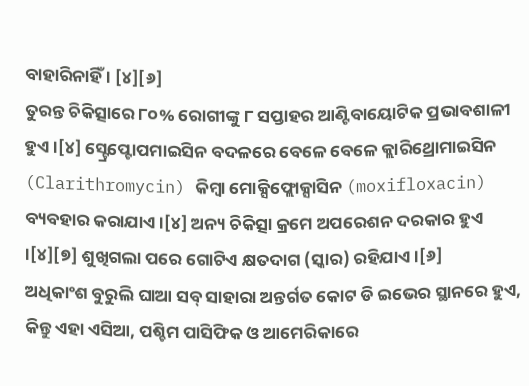ବାହାରିନାହିଁ । [୪][୬]
ତୁରନ୍ତ ଚିକିତ୍ସାରେ ୮୦% ରୋଗୀଙ୍କୁ ୮ ସପ୍ତାହର ଆଣ୍ଟିବାୟୋଟିକ ପ୍ରଭାବଶାଳୀ ହୁଏ ।[୪] ସ୍ଟ୍ରେପ୍ଟୋପମାଇସିନ ବଦଳରେ ବେଳେ ବେଳେ କ୍ଲାରିଥ୍ରୋମାଇସିନ (Clarithromycin) କିମ୍ବା ମୋକ୍ସିଫ୍ଲୋକ୍ସାସିନ (moxifloxacin) ବ୍ୟବହାର କରାଯାଏ ।[୪] ଅନ୍ୟ ଚିକିତ୍ସା କ୍ରମେ ଅପରେଶନ ଦରକାର ହୁଏ ।[୪][୭] ଶୁଖିଗଲା ପରେ ଗୋଟିଏ କ୍ଷତଦାଗ (ସ୍କାର) ରହିଯାଏ ।[୬]
ଅଧିକାଂଶ ବୁରୁଲି ଘାଆ ସବ୍ ସାହାରା ଅନ୍ତର୍ଗତ କୋଟ ଡି ଇଭେର ସ୍ଥାନରେ ହୁଏ, କିନ୍ତୁ ଏହା ଏସିଆ, ପଶ୍ଚିମ ପାସିଫିକ ଓ ଆମେରିକାରେ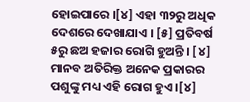ହୋଇପାରେ ।[୪] ଏହା ୩୨ରୁ ଅଧିକ ଦେଶରେ ଦେଖାଯାଏ । [୫] ପ୍ରତିବର୍ଷ ୫ରୁ ଛଅ ହଜାର ରୋଗି ହୁଅନ୍ତି । [୪] ମାନବ ଅତିରିକ୍ତ ଅନେକ ପ୍ରକାରର ପଶୁଙ୍କୁ ମଧ୍ୟ ଏହି ରୋଗ ହୁଏ ।[୪]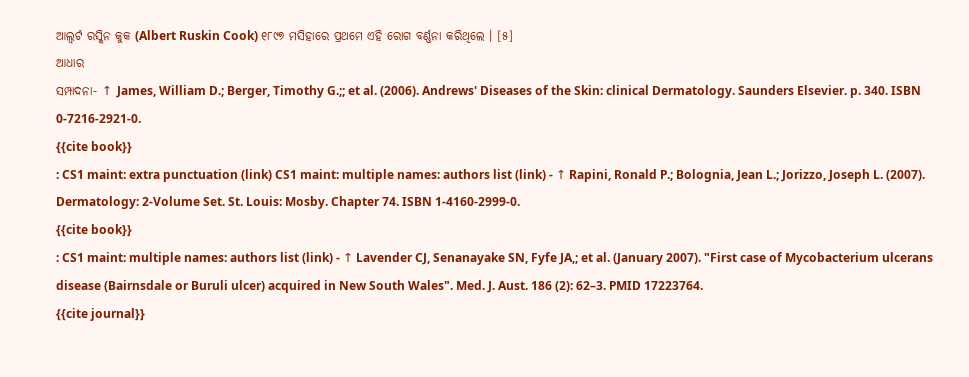ଆଲ୍ବର୍ଟ ରସ୍କିନ କୁକ (Albert Ruskin Cook) ୧୮୯୭ ମସିହାରେ ପ୍ରଥମେ ଏହି ରୋଗ ବର୍ଣ୍ଣନା କରିଥିଲେ । [୫]
ଆଧାର
ସମ୍ପାଦନା- ↑ James, William D.; Berger, Timothy G.;; et al. (2006). Andrews' Diseases of the Skin: clinical Dermatology. Saunders Elsevier. p. 340. ISBN 0-7216-2921-0.
{{cite book}}
: CS1 maint: extra punctuation (link) CS1 maint: multiple names: authors list (link) - ↑ Rapini, Ronald P.; Bolognia, Jean L.; Jorizzo, Joseph L. (2007). Dermatology: 2-Volume Set. St. Louis: Mosby. Chapter 74. ISBN 1-4160-2999-0.
{{cite book}}
: CS1 maint: multiple names: authors list (link) - ↑ Lavender CJ, Senanayake SN, Fyfe JA,; et al. (January 2007). "First case of Mycobacterium ulcerans disease (Bairnsdale or Buruli ulcer) acquired in New South Wales". Med. J. Aust. 186 (2): 62–3. PMID 17223764.
{{cite journal}}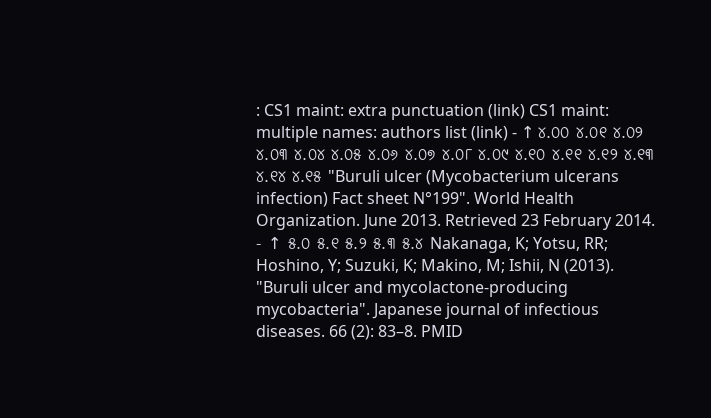: CS1 maint: extra punctuation (link) CS1 maint: multiple names: authors list (link) - ↑ ୪.୦୦ ୪.୦୧ ୪.୦୨ ୪.୦୩ ୪.୦୪ ୪.୦୫ ୪.୦୬ ୪.୦୭ ୪.୦୮ ୪.୦୯ ୪.୧୦ ୪.୧୧ ୪.୧୨ ୪.୧୩ ୪.୧୪ ୪.୧୫ "Buruli ulcer (Mycobacterium ulcerans infection) Fact sheet N°199". World Health Organization. June 2013. Retrieved 23 February 2014.
- ↑ ୫.୦ ୫.୧ ୫.୨ ୫.୩ ୫.୪ Nakanaga, K; Yotsu, RR; Hoshino, Y; Suzuki, K; Makino, M; Ishii, N (2013). "Buruli ulcer and mycolactone-producing mycobacteria". Japanese journal of infectious diseases. 66 (2): 83–8. PMID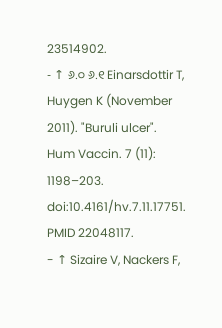23514902.
- ↑ ୬.୦ ୬.୧ Einarsdottir T, Huygen K (November 2011). "Buruli ulcer". Hum Vaccin. 7 (11): 1198–203. doi:10.4161/hv.7.11.17751. PMID 22048117.
- ↑ Sizaire V, Nackers F,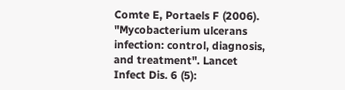Comte E, Portaels F (2006). "Mycobacterium ulcerans infection: control, diagnosis, and treatment". Lancet Infect Dis. 6 (5):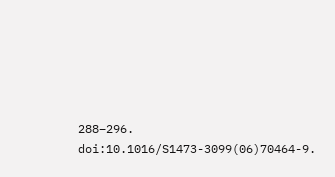288–296. doi:10.1016/S1473-3099(06)70464-9.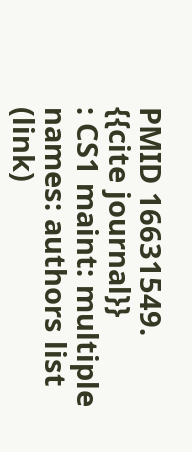PMID 16631549.
{{cite journal}}
: CS1 maint: multiple names: authors list (link)